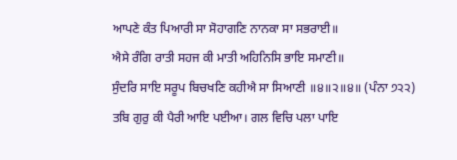ਆਪਣੇ ਕੰਤ ਪਿਆਰੀ ਸਾ ਸੋਹਾਗਣਿ ਨਾਨਕਾ ਸਾ ਸਭਰਾਈ॥
ਐਸੇ ਰੰਗਿ ਰਾਤੀ ਸਹਜ ਕੀ ਮਾਤੀ ਅਹਿਨਿਸਿ ਭਾਇ ਸਮਾਣੀ॥
ਸੁੰਦਰਿ ਸਾਇ ਸਰੂਪ ਬਿਚਖਣਿ ਕਹੀਐ ਸਾ ਸਿਆਣੀ ॥੪॥੨॥੪॥ (ਪੰਨਾ ੭੨੨)
ਤਬਿ ਗੁਰੁ ਕੀ ਪੈਰੀ ਆਇ ਪਈਆ। ਗਲ ਵਿਚਿ ਪਲਾ ਪਾਇ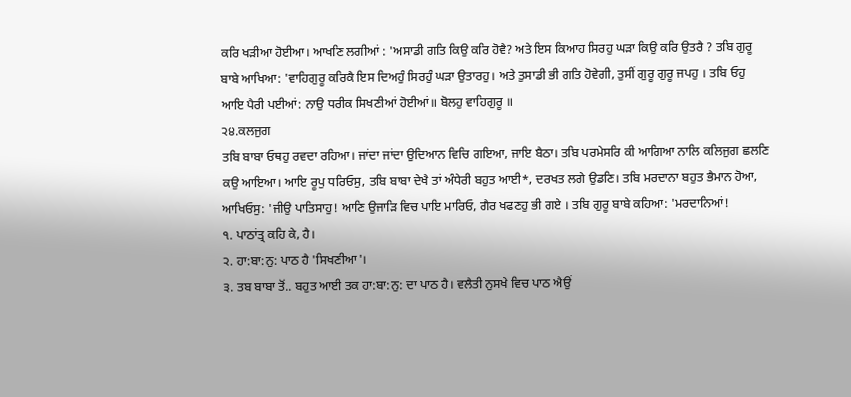ਕਰਿ ਖੜੀਆ ਹੋਈਆ। ਆਖਣਿ ਲਗੀਆਂ : 'ਅਸਾਡੀ ਗਤਿ ਕਿਉ ਕਰਿ ਹੋਵੈ? ਅਤੇ ਇਸ ਕਿਆਹ ਸਿਰਹੁ ਘੜਾ ਕਿਉ ਕਰਿ ਉਤਰੈ ? ਤਬਿ ਗੁਰੂ ਬਾਬੇ ਆਖਿਆ: 'ਵਾਹਿਗੁਰੂ ਕਰਿਕੈ ਇਸ ਦਿਅਹੁੰ ਸਿਰਹੁੰ ਘੜਾ ਉਤਾਰਹੁ। ਅਤੇ ਤੁਸਾਡੀ ਭੀ ਗਤਿ ਹੋਵੇਗੀ, ਤੁਸੀਂ ਗੁਰੂ ਗੁਰੂ ਜਪਹੁ । ਤਬਿ ਓਹੁ ਆਇ ਪੈਰੀ ਪਈਆਂ: ਨਾਉ ਧਰੀਕ ਸਿਖਣੀਆਂ ਹੋਈਆਂ॥ ਬੋਲਹੁ ਵਾਹਿਗੁਰੂ ॥
੨੪.ਕਲਜੁਗ
ਤਬਿ ਬਾਬਾ ਓਥਹੁ ਰਵਦਾ ਰਹਿਆ। ਜਾਂਦਾ ਜਾਂਦਾ ਉਦਿਆਨ ਵਿਚਿ ਗਇਆ, ਜਾਇ ਬੈਠਾ। ਤਬਿ ਪਰਮੇਸਰਿ ਕੀ ਆਗਿਆ ਨਾਲਿ ਕਲਿਜੁਗ ਛਲਣਿ ਕਉ ਆਇਆ। ਆਇ ਰੂਪੁ ਧਰਿਓਸੁ, ਤਬਿ ਬਾਬਾ ਦੇਖੈ ਤਾਂ ਅੰਧੇਰੀ ਬਹੁਤ ਆਈ*, ਦਰਖਤ ਲਗੇ ਉਡਣਿ। ਤਬਿ ਮਰਦਾਨਾ ਬਹੁਤ ਭੈਮਾਨ ਹੋਆ, ਆਖਿਓਸੁ: 'ਜੀਉ ਪਾਤਿਸਾਹੁ! ਆਣਿ ਉਜਾੜਿ ਵਿਚ ਪਾਇ ਮਾਰਿਓ, ਗੈਰ ਖਫਣਹੁ ਭੀ ਗਏ । ਤਬਿ ਗੁਰੂ ਬਾਬੇ ਕਹਿਆ: 'ਮਰਦਾਨਿਆਂ!
੧. ਪਾਠਾਂਤ੍ਰ ਕਹਿ ਕੇ, ਹੈ।
੨. ਹਾ:ਬਾ:ਨੁ: ਪਾਠ ਹੈ 'ਸਿਖਣੀਆ'।
੩. ਤਬ ਬਾਬਾ ਤੋਂ.. ਬਹੁਤ ਆਈ ਤਕ ਹਾ:ਬਾ:ਨੁ: ਦਾ ਪਾਠ ਹੈ। ਵਲੈਤੀ ਨੁਸਖੇ ਵਿਚ ਪਾਠ ਐਉਂ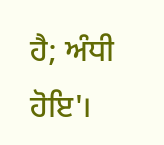ਹੈ; ਅੰਧੀ ਹੋਇ'।